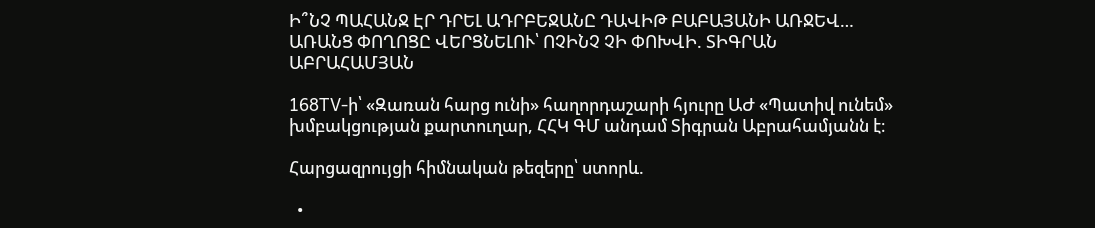Ի՞ՆՉ ՊԱՀԱՆՋ ԷՐ ԴՐԵԼ ԱԴՐԲԵՋԱՆԸ ԴԱՎԻԹ ԲԱԲԱՅԱՆԻ ԱՌՋԵՎ… ԱՌԱՆՑ ՓՈՂՈՑԸ ՎԵՐՑՆԵԼՈՒ՝ ՈՉԻՆՉ ՉԻ ՓՈԽՎԻ. ՏԻԳՐԱՆ ԱԲՐԱՀԱՄՅԱՆ

168TV-ի՝ «Զառան հարց ունի» հաղորդաշարի հյուրը ԱԺ «Պատիվ ունեմ» խմբակցության քարտուղար, ՀՀԿ ԳՄ անդամ Տիգրան Աբրահամյանն է։

Հարցազրույցի հիմնական թեզերը՝ ստորև.

  •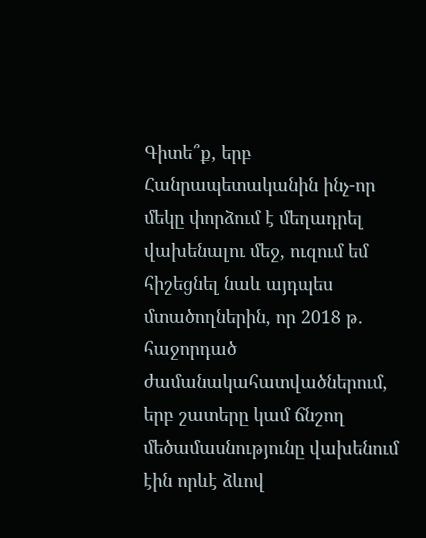Գիտե՞ք, երբ Հանրապետականին ինչ-որ մեկը փորձում է մեղադրել վախենալու մեջ, ուզում եմ հիշեցնել նաև այդպես մտածողներին, որ 2018 թ․ հաջորդած ժամանակահատվածներում, երբ շատերը կամ ճնշող մեծամասնությունը վախենում էին որևէ ձևով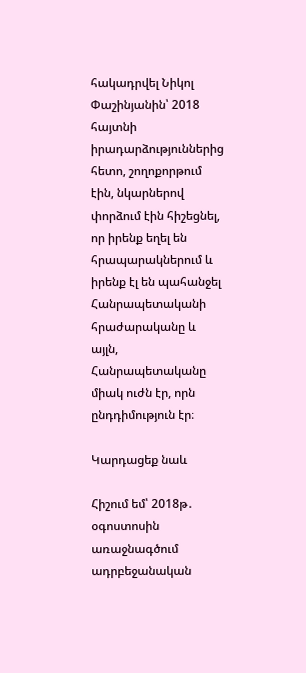հակադրվել Նիկոլ Փաշինյանին՝ 2018 հայտնի իրադարձություններից հետո, շողոքորթում էին, նկարներով փորձում էին հիշեցնել, որ իրենք եղել են հրապարակներում և իրենք էլ են պահանջել Հանրապետականի հրաժարականը և այլն, Հանրապետականը միակ ուժն էր, որն ընդդիմություն էր։

Կարդացեք նաև

Հիշում եմ՝ 2018թ․ օգոստոսին առաջնագծում ադրբեջանական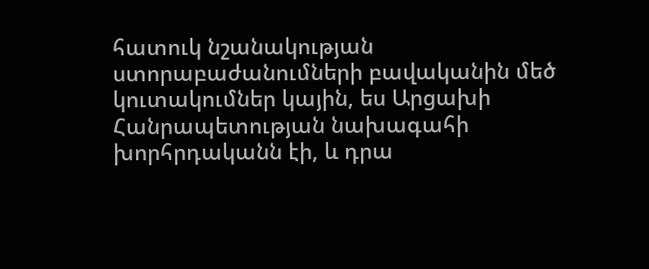հատուկ նշանակության ստորաբաժանումների բավականին մեծ կուտակումներ կային, ես Արցախի Հանրապետության նախագահի խորհրդականն էի, և դրա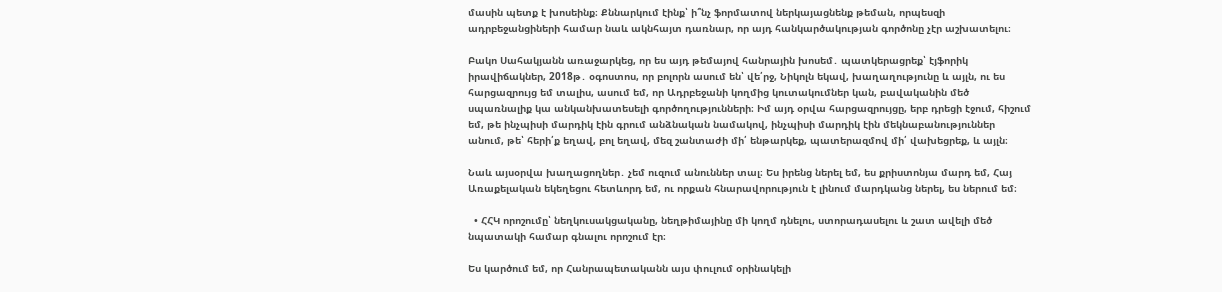մասին պետք է խոսեինք։ Քննարկում էինք՝ ի՞նչ ֆորմատով ներկայացնենք թեման, որպեսզի ադրբեջանցիների համար նաև ակնհայտ դառնար, որ այդ հանկարծակության գործոնը չէր աշխատելու։

Բակո Սահակյանն առաջարկեց, որ ես այդ թեմայով հանրային խոսեմ․ պատկերացրեք՝ էյֆորիկ իրավիճակներ, 2018թ․ օգոստոս, որ բոլորն ասում են՝ վե՛րջ, Նիկոլն եկավ, խաղաղությունը և այլն, ու ես հարցազրույց եմ տալիս, ասում եմ, որ Ադրբեջանի կողմից կուտակումներ կան, բավականին մեծ սպառնալիք կա անկանխատեսելի գործողությունների։ Իմ այդ օրվա հարցազրույցը, երբ դրեցի էջում, հիշում եմ, թե ինչպիսի մարդիկ էին գրում անձնական նամակով, ինչպիսի մարդիկ էին մեկնաբանություններ անում, թե՝ հերի՛ք եղավ, բոլ եղավ, մեզ շանտաժի մի՛ ենթարկեք, պատերազմով մի՛ վախեցրեք, և այլն։

Նաև այսօրվա խաղացողներ․ չեմ ուզում անուններ տալ։ Ես իրենց ներել եմ, ես քրիստոնյա մարդ եմ, Հայ Առաքելական եկեղեցու հետևորդ եմ, ու որքան հնարավորություն է լինում մարդկանց ներել, ես ներում եմ։

  • ՀՀԿ որոշումը՝ նեղկուսակցականը, նեղթիմայինը մի կողմ դնելու, ստորադասելու և շատ ավելի մեծ նպատակի համար գնալու որոշում էր։

Ես կարծում եմ, որ Հանրապետականն այս փուլում օրինակելի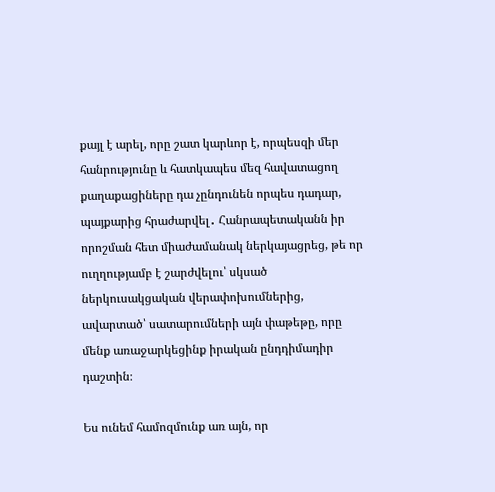քայլ է արել, որը շատ կարևոր է, որպեսզի մեր հանրությունը և հատկապես մեզ հավատացող քաղաքացիները դա չընդունեն որպես դադար, պայքարից հրաժարվել․ Հանրապետականն իր որոշման հետ միաժամանակ ներկայացրեց, թե որ ուղղությամբ է շարժվելու՝ սկսած ներկուսակցական վերափոխումներից, ավարտած՝ սատարումների այն փաթեթը, որը մենք առաջարկեցինք իրական ընդդիմադիր դաշտին։

Ես ունեմ համոզմունք առ այն, որ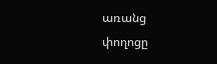առանց փողոցը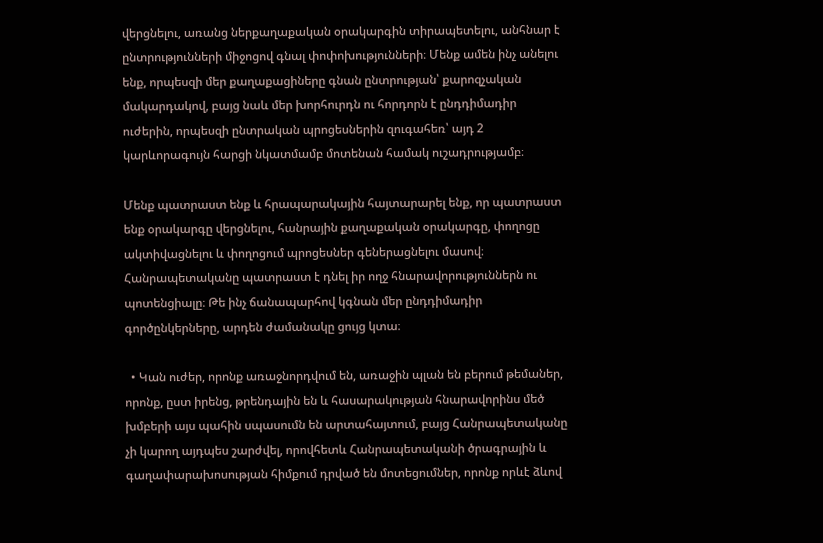վերցնելու, առանց ներքաղաքական օրակարգին տիրապետելու, անհնար է ընտրությունների միջոցով գնալ փոփոխությունների։ Մենք ամեն ինչ անելու ենք, որպեսզի մեր քաղաքացիները գնան ընտրության՝ քարոզչական մակարդակով, բայց նաև մեր խորհուրդն ու հորդորն է ընդդիմադիր ուժերին, որպեսզի ընտրական պրոցեսներին զուգահեռ՝ այդ 2 կարևորագույն հարցի նկատմամբ մոտենան համակ ուշադրությամբ։

Մենք պատրաստ ենք և հրապարակային հայտարարել ենք, որ պատրաստ ենք օրակարգը վերցնելու, հանրային քաղաքական օրակարգը, փողոցը ակտիվացնելու և փողոցում պրոցեսներ գեներացնելու մասով։ Հանրապետականը պատրաստ է դնել իր ողջ հնարավորություններն ու պոտենցիալը։ Թե ինչ ճանապարհով կգնան մեր ընդդիմադիր գործընկերները, արդեն ժամանակը ցույց կտա։

  • Կան ուժեր, որոնք առաջնորդվում են, առաջին պլան են բերում թեմաներ, որոնք, ըստ իրենց, թրենդային են և հասարակության հնարավորինս մեծ խմբերի այս պահին սպասումն են արտահայտում, բայց Հանրապետականը չի կարող այդպես շարժվել, որովհետև Հանրապետականի ծրագրային և գաղափարախոսության հիմքում դրված են մոտեցումներ, որոնք որևէ ձևով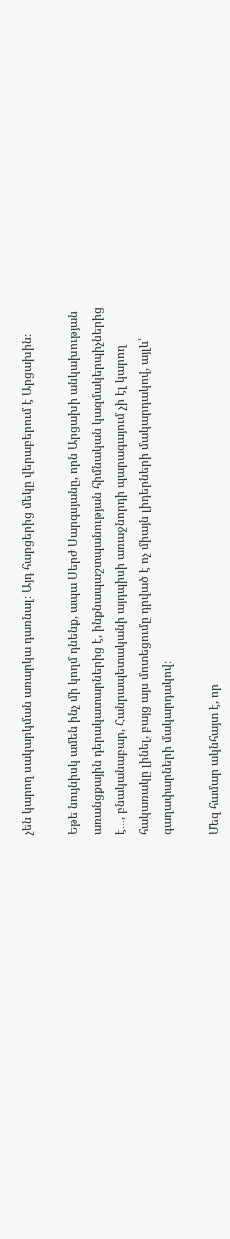չեն կարող սակարկման առարկա դառնալ։ Այդ հարցերից մեկը վերաբերում է Արցախին։

Եթե նույնիսկ ամեն ինչ մի կողմ դնենք, ապա Սերժ Սարգսյանը, որն Արցախի անկախության առանցքային դերակատարներից է, ինքնապաշտպանության հիմնական կազմակերպիչներից է․․․, բնականաբար, Հանրապետականի այդպիսի առաջնորդի պարագայում չի էլ կարող հակառակը լինել, բայց այս մոտեցումը դրված է ոչ միայն լիդերների մակարդակով, այլև՝ գաղափարների մակարդակով։

Մեզ համար ակնհայտ է, որ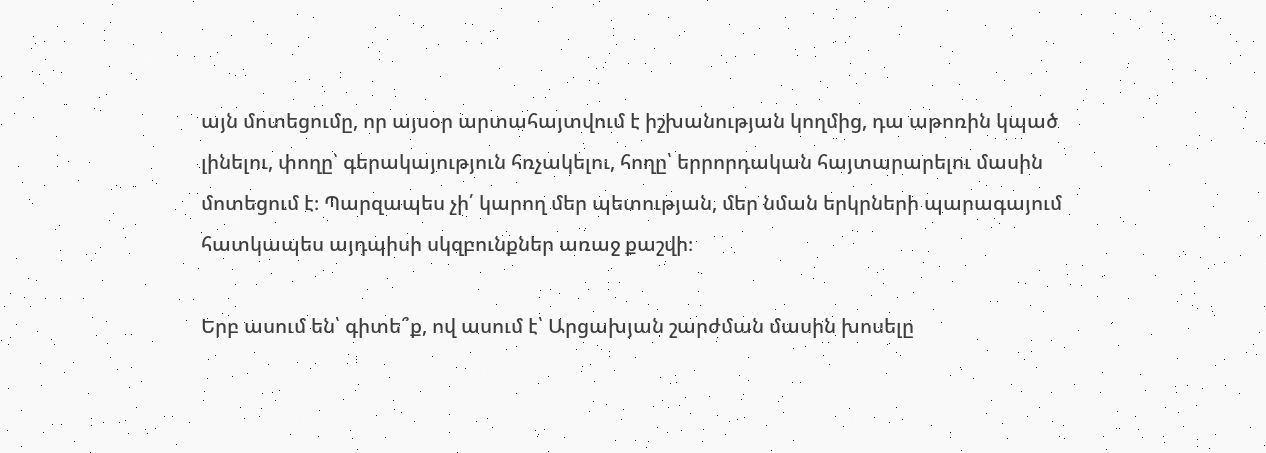այն մոտեցումը, որ այսօր արտահայտվում է իշխանության կողմից, դա աթոռին կպած լինելու, փողը՝ գերակայություն հռչակելու, հողը՝ երրորդական հայտարարելու մասին մոտեցում է։ Պարզապես չի՛ կարող մեր պետության, մեր նման երկրների պարագայում հատկապես այդպիսի սկզբունքներ առաջ քաշվի։

Երբ ասում են՝ գիտե՞ք, ով ասում է՝ Արցախյան շարժման մասին խոսելը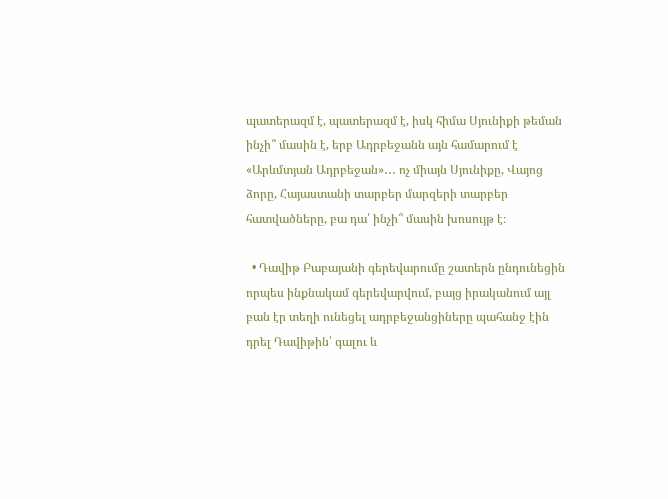պատերազմ է, պատերազմ է, իսկ հիմա Սյունիքի թեման ինչի՞ մասին է, երբ Ադրբեջանն այն համարում է «Արևմտյան Ադրբեջան»․․․ ոչ միայն Սյունիքը, Վայոց ձորը, Հայաստանի տարբեր մարզերի տարբեր հատվածները, բա դա՛ ինչի՞ մասին խոսույթ է։

  • Դավիթ Բաբայանի գերեվարումը շատերն ընդունեցին որպես ինքնակամ գերեվարվում, բայց իրականում այլ բան էր տեղի ունեցել ադրբեջանցիները պահանջ էին դրել Դավիթին՝ գալու և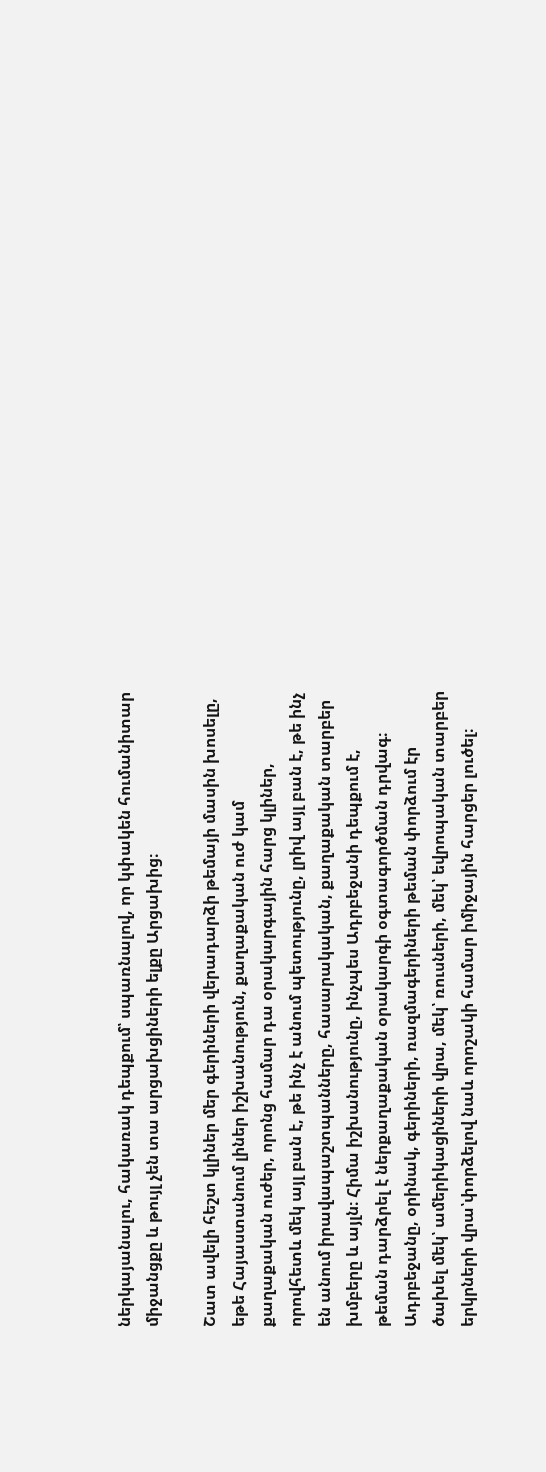ներկայանալու, հակառակ դեպքում՝ սպառնալով, որ կփակեն հումանիտար միջանցքը և թույլ չեն տա արցախցիների ելքը Արցախից։

Շատ ավելի հեշտ կլիներ մեր գերիների վերադարձի թեմայի մասին խոսելը, եթե Հայաստանում լիներ իշխանություն, քաղաքական ուժ կամ քաղաքական ուժեր, որոնց համար դա օրակարգային հարց կլիներ, որովհետև մեկ այլ բան է, թե ինչ է անում պետությունը, լրիվ այլ բան է, թե ինչ են անում իրավապաշտպանները, հասարակական, քաղաքական տարբեր խմբերը և այլն։ Հիմա իշխանությունը, ինչպես Ադրբեջանի դեպքում է, թեման դարձրել է ներքաղաքական օրակարգի օգտագործման դրվագ։ Ադրբեջանը, օրինակ, գերիների, ռազմագերիների թեման փորձում էր ծախել մեկ՝ ամերիկացիների վրա, մեկ՝ ռուսների, մեկ՝ եվրոպական տարբեր երկրների վրա՝փորձելով նաև որոշակի համար իմիջային հարցեր լուծել։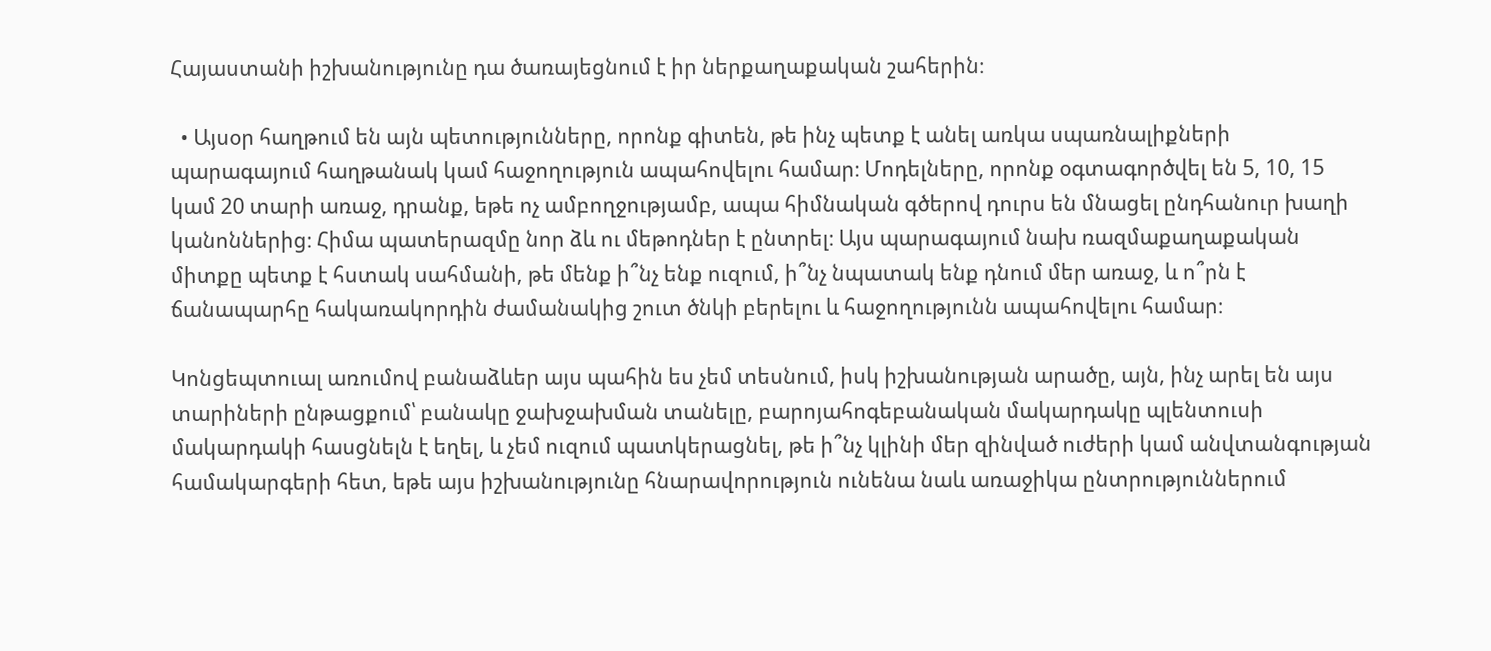Հայաստանի իշխանությունը դա ծառայեցնում է իր ներքաղաքական շահերին։

  • Այսօր հաղթում են այն պետությունները, որոնք գիտեն, թե ինչ պետք է անել առկա սպառնալիքների պարագայում հաղթանակ կամ հաջողություն ապահովելու համար։ Մոդելները, որոնք օգտագործվել են 5, 10, 15 կամ 20 տարի առաջ, դրանք, եթե ոչ ամբողջությամբ, ապա հիմնական գծերով դուրս են մնացել ընդհանուր խաղի կանոններից։ Հիմա պատերազմը նոր ձև ու մեթոդներ է ընտրել։ Այս պարագայում նախ ռազմաքաղաքական միտքը պետք է հստակ սահմանի, թե մենք ի՞նչ ենք ուզում, ի՞նչ նպատակ ենք դնում մեր առաջ, և ո՞րն է ճանապարհը հակառակորդին ժամանակից շուտ ծնկի բերելու և հաջողությունն ապահովելու համար։

Կոնցեպտուալ առումով բանաձևեր այս պահին ես չեմ տեսնում, իսկ իշխանության արածը, այն, ինչ արել են այս տարիների ընթացքում՝ բանակը ջախջախման տանելը, բարոյահոգեբանական մակարդակը պլենտուսի մակարդակի հասցնելն է եղել, և չեմ ուզում պատկերացնել, թե ի՞նչ կլինի մեր զինված ուժերի կամ անվտանգության համակարգերի հետ, եթե այս իշխանությունը հնարավորություն ունենա նաև առաջիկա ընտրություններում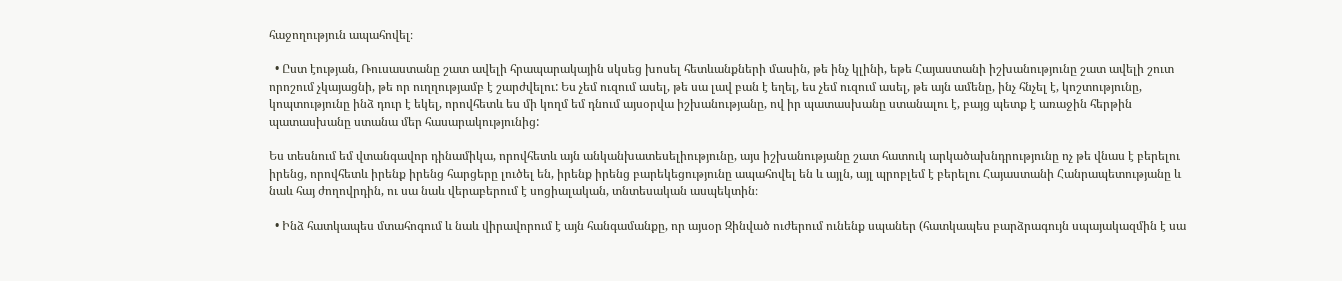հաջողություն ապահովել։

  • Ըստ էության, Ռուսաստանը շատ ավելի հրապարակային սկսեց խոսել հետևանքների մասին, թե ինչ կլինի, եթե Հայաստանի իշխանությունը շատ ավելի շուտ որոշում չկայացնի, թե որ ուղղությամբ է շարժվելու: Ես չեմ ուզում ասել, թե սա լավ բան է եղել, ես չեմ ուզում ասել, թե այն ամենը, ինչ հնչել է, կոշտությունը, կոպտությունը ինձ դուր է եկել, որովհետև ես մի կողմ եմ դնում այսօրվա իշխանությանը, ով իր պատասխանը ստանալու է, բայց պետք է առաջին հերթին պատասխանը ստանա մեր հասարակությունից:

Ես տեսնում եմ վտանգավոր դինամիկա, որովհետև այն անկանխատեսելիությունը, այս իշխանությանը շատ հատուկ արկածախնդրությունը ոչ թե վնաս է բերելու իրենց, որովհետև իրենք իրենց հարցերը լուծել են, իրենք իրենց բարեկեցությունը ապահովել են և այլն, այլ պրոբլեմ է բերելու Հայաստանի Հանրապետությանը և նաև հայ ժողովրդին, ու սա նաև վերաբերում է սոցիալական, տնտեսական ասպեկտին։

  • Ինձ հատկապես մտահոգում և նաև վիրավորում է այն հանգամանքը, որ այսօր Զինված ուժերում ունենք սպաներ (հատկապես բարձրագույն սպայակազմին է սա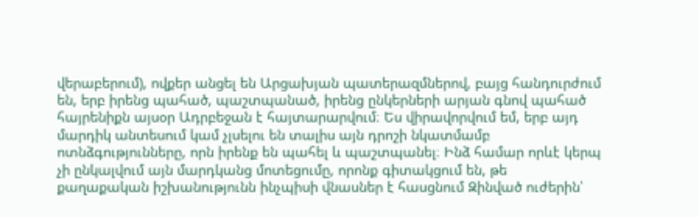վերաբերում), ովքեր անցել են Արցախյան պատերազմներով, բայց հանդուրժում են, երբ իրենց պահած, պաշտպանած, իրենց ընկերների արյան գնով պահած հայրենիքն այսօր Ադրբեջան է հայտարարվում։ Ես վիրավորվում եմ, երբ այդ մարդիկ անտեսում կամ չլսելու են տալիս այն դրոշի նկատմամբ ոտնձգությունները, որն իրենք են պահել և պաշտպանել։ Ինձ համար որևէ կերպ չի ընկալվում այն մարդկանց մոտեցումը, որոնք գիտակցում են, թե քաղաքական իշխանությունն ինչպիսի վնասներ է հասցնում Զինված ուժերին՝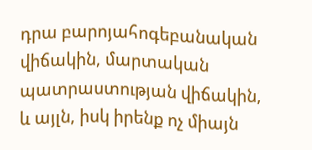դրա բարոյահոգեբանական վիճակին, մարտական պատրաստության վիճակին, և այլն, իսկ իրենք ոչ միայն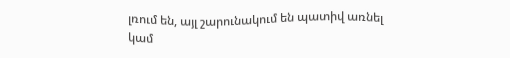լռում են, այլ շարունակում են պատիվ առնել կամ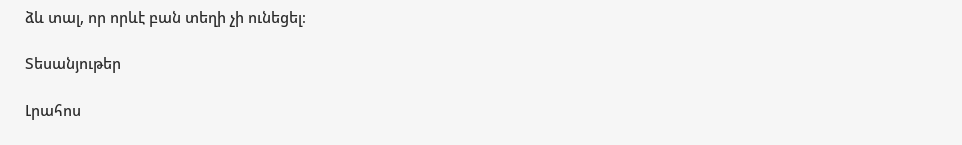ձև տալ, որ որևէ բան տեղի չի ունեցել։

Տեսանյութեր

Լրահոս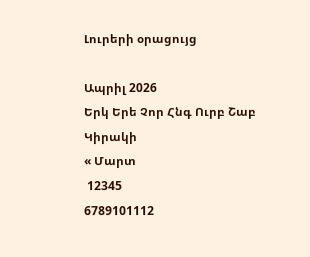Լուրերի օրացույց

Ապրիլ 2026
Երկ Երե Չոր Հնգ Ուրբ Շաբ Կիրակի
« Մարտ
 12345
6789101112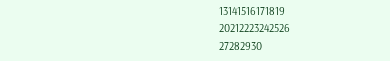13141516171819
20212223242526
27282930